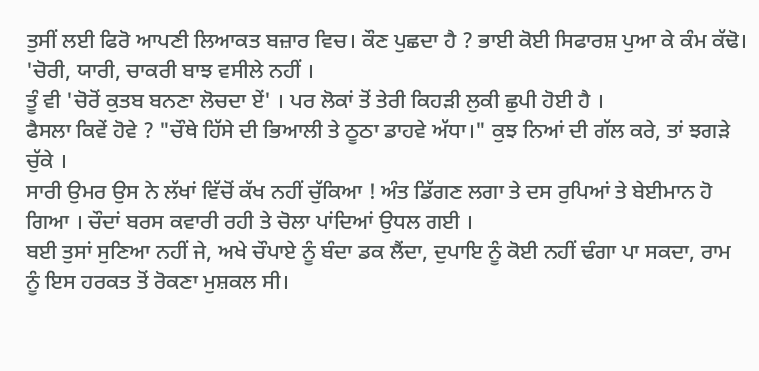ਤੁਸੀਂ ਲਈ ਫਿਰੋ ਆਪਣੀ ਲਿਆਕਤ ਬਜ਼ਾਰ ਵਿਚ। ਕੌਣ ਪੁਛਦਾ ਹੈ ? ਭਾਈ ਕੋਈ ਸਿਫਾਰਸ਼ ਪੁਆ ਕੇ ਕੰਮ ਕੱਢੋ। 'ਚੋਰੀ, ਯਾਰੀ, ਚਾਕਰੀ ਬਾਝ ਵਸੀਲੇ ਨਹੀਂ ।
ਤੂੰ ਵੀ 'ਚੋਰੋਂ ਕੁਤਬ ਬਨਣਾ ਲੋਚਦਾ ਏਂ' । ਪਰ ਲੋਕਾਂ ਤੋਂ ਤੇਰੀ ਕਿਹੜੀ ਲੁਕੀ ਛੁਪੀ ਹੋਈ ਹੈ ।
ਫੈਸਲਾ ਕਿਵੇਂ ਹੋਵੇ ? "ਚੌਥੇ ਹਿੱਸੇ ਦੀ ਭਿਆਲੀ ਤੇ ਠੂਠਾ ਡਾਹਵੇ ਅੱਧਾ।" ਕੁਝ ਨਿਆਂ ਦੀ ਗੱਲ ਕਰੇ, ਤਾਂ ਝਗੜੇ ਚੁੱਕੇ ।
ਸਾਰੀ ਉਮਰ ਉਸ ਨੇ ਲੱਖਾਂ ਵਿੱਚੋਂ ਕੱਖ ਨਹੀਂ ਚੁੱਕਿਆ ! ਅੰਤ ਡਿੱਗਣ ਲਗਾ ਤੇ ਦਸ ਰੁਪਿਆਂ ਤੇ ਬੇਈਮਾਨ ਹੋ ਗਿਆ । ਚੌਦਾਂ ਬਰਸ ਕਵਾਰੀ ਰਹੀ ਤੇ ਚੋਲਾ ਪਾਂਦਿਆਂ ਉਧਲ ਗਈ ।
ਬਈ ਤੁਸਾਂ ਸੁਣਿਆ ਨਹੀਂ ਜੇ, ਅਖੇ ਚੌਪਾਏ ਨੂੰ ਬੰਦਾ ਡਕ ਲੈਂਦਾ, ਦੁਪਾਇ ਨੂੰ ਕੋਈ ਨਹੀਂ ਢੰਗਾ ਪਾ ਸਕਦਾ, ਰਾਮ ਨੂੰ ਇਸ ਹਰਕਤ ਤੋਂ ਰੋਕਣਾ ਮੁਸ਼ਕਲ ਸੀ।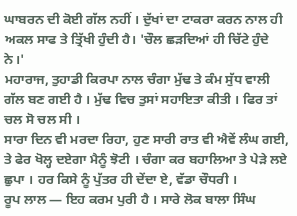ਘਾਬਰਨ ਦੀ ਕੋਈ ਗੱਲ ਨਹੀਂ । ਦੁੱਖਾਂ ਦਾ ਟਾਕਰਾ ਕਰਨ ਨਾਲ ਹੀ ਅਕਲ ਸਾਫ ਤੇ ਤ੍ਰਿੱਖੀ ਹੁੰਦੀ ਹੈ। 'ਚੌਲ ਛੜਦਿਆਂ ਹੀ ਚਿੱਟੇ ਹੁੰਦੇ ਨੇ।'
ਮਹਾਰਾਜ, ਤੁਹਾਡੀ ਕਿਰਪਾ ਨਾਲ ਚੰਗਾ ਮੁੱਢ ਤੇ ਕੰਮ ਸੁੱਧ ਵਾਲੀ ਗੱਲ ਬਣ ਗਈ ਹੈ । ਮੁੱਢ ਵਿਚ ਤੁਸਾਂ ਸਹਾਇਤਾ ਕੀਤੀ । ਫਿਰ ਤਾਂ ਚਲ ਸੋ ਚਲ ਸੀ ।
ਸਾਰਾ ਦਿਨ ਵੀ ਮਰਦਾ ਰਿਹਾ, ਹੁਣ ਸਾਰੀ ਰਾਤ ਵੀ ਐਵੇਂ ਲੰਘ ਗਈ, ਤੇ ਫੇਰ ਖੋਲ੍ਹ ਦਏਗਾ ਮੈਨੂੰ ਝੋਟੀ । ਚੰਗਾ ਕਰ ਬਹਾਲਿਆ ਤੇ ਪੇੜੇ ਲਏ ਛੁਪਾ । ਹਰ ਕਿਸੇ ਨੂੰ ਪੁੱਤਰ ਹੀ ਦੇਂਦਾ ਏ, ਵੱਡਾ ਚੌਧਰੀ ।
ਰੂਪ ਲਾਲ — ਇਹ ਕਰਮ ਪੁਰੀ ਹੈ । ਸਾਰੇ ਲੋਕ ਬਾਲਾ ਸਿੰਘ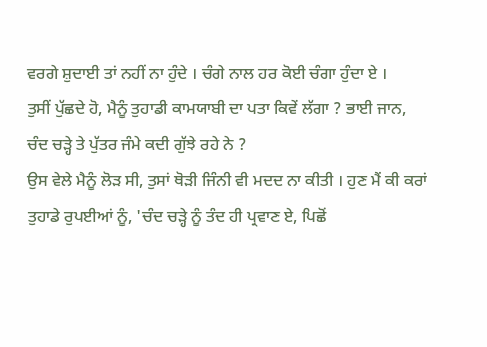ਵਰਗੇ ਸ਼ੁਦਾਈ ਤਾਂ ਨਹੀਂ ਨਾ ਹੁੰਦੇ । ਚੰਗੇ ਨਾਲ ਹਰ ਕੋਈ ਚੰਗਾ ਹੁੰਦਾ ਏ ।
ਤੁਸੀਂ ਪੁੱਛਦੇ ਹੋ, ਮੈਨੂੰ ਤੁਹਾਡੀ ਕਾਮਯਾਬੀ ਦਾ ਪਤਾ ਕਿਵੇਂ ਲੱਗਾ ? ਭਾਈ ਜਾਨ, ਚੰਦ ਚੜ੍ਹੇ ਤੇ ਪੁੱਤਰ ਜੰਮੇ ਕਦੀ ਗੁੱਝੇ ਰਹੇ ਨੇ ?
ਉਸ ਵੇਲੇ ਮੈਨੂੰ ਲੋੜ ਸੀ, ਤੁਸਾਂ ਥੋੜੀ ਜਿੰਨੀ ਵੀ ਮਦਦ ਨਾ ਕੀਤੀ । ਹੁਣ ਮੈਂ ਕੀ ਕਰਾਂ ਤੁਹਾਡੇ ਰੁਪਈਆਂ ਨੂੰ, 'ਚੰਦ ਚੜ੍ਹੇ ਨੂੰ ਤੰਦ ਹੀ ਪ੍ਰਵਾਣ ਏ, ਪਿਛੋਂ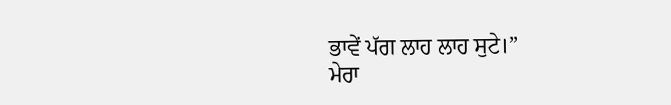ਭਾਵੇਂ ਪੱਗ ਲਾਹ ਲਾਹ ਸੁਟੇ।”
ਮੇਰਾ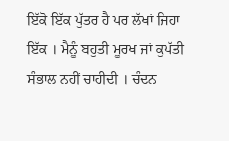ਇੱਕੋ ਇੱਕ ਪੁੱਤਰ ਹੈ ਪਰ ਲੱਖਾਂ ਜਿਹਾ ਇੱਕ । ਮੈਨੂੰ ਬਹੁਤੀ ਮੂਰਖ ਜਾਂ ਕੁਪੱਤੀ ਸੰਭਾਲ ਨਹੀਂ ਚਾਹੀਦੀ । ਚੰਦਨ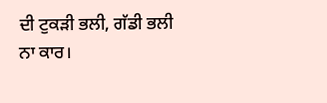ਦੀ ਟੁਕੜੀ ਭਲੀ, ਗੱਡੀ ਭਲੀ ਨਾ ਕਾਰ।